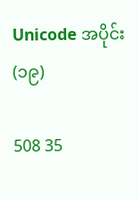Unicode အပိုင်း(၁၉)

508 35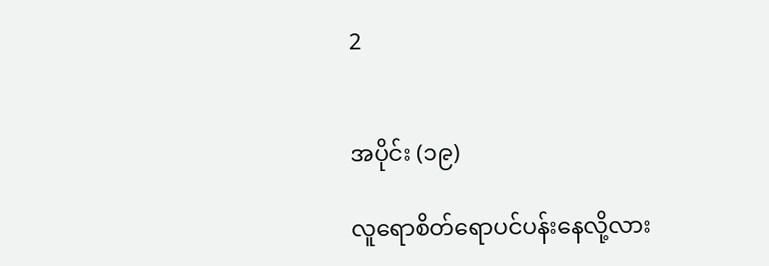2


အပိုင်း (၁၉)

လူရောစိတ်ရောပင်ပန်းနေလို့လား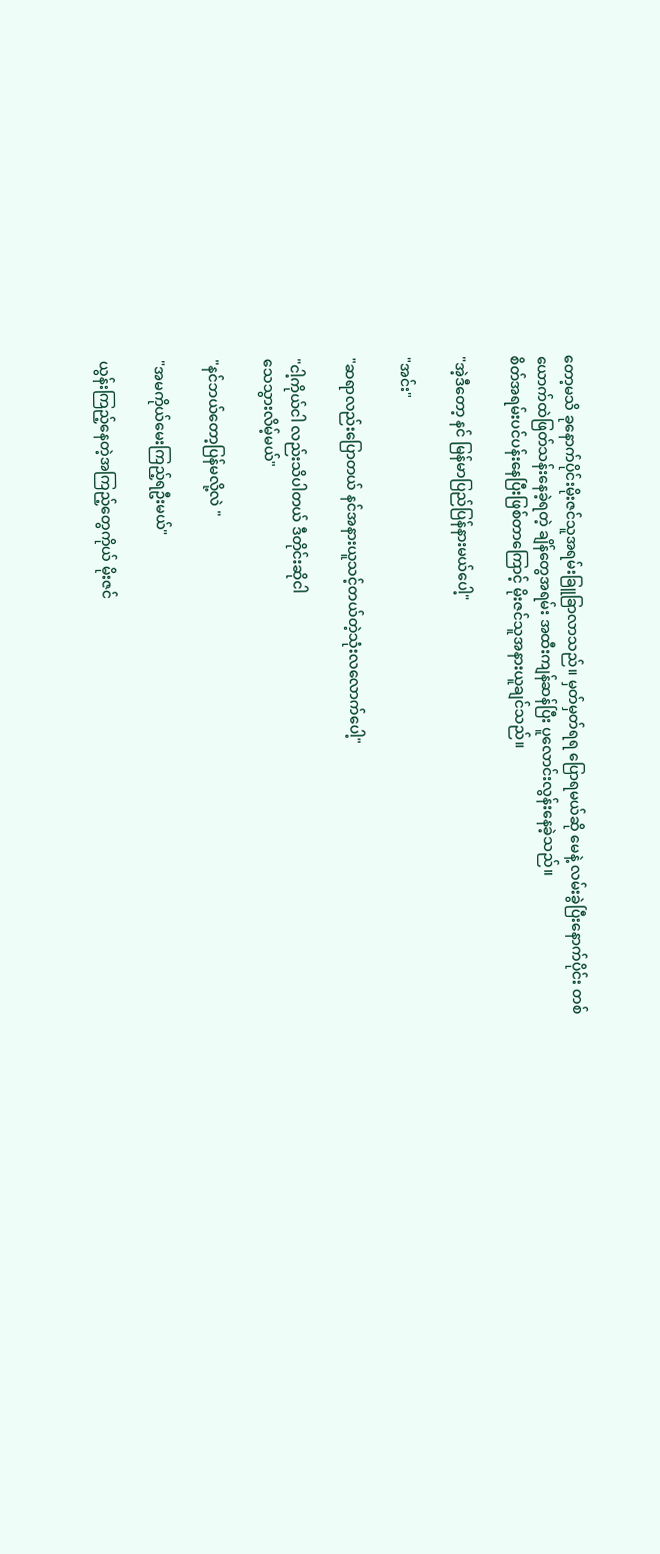တော့မသိ ခုနောက်ပိုင်းမိုးဇင်သူအရမ်းခြူခြာလာသည်။ မှတ်မှတ်ရရ ပြောရမယ်ဆို မေနဲ့ လမ်းခွဲပြီးနောက်ပိုင်း တစ်ယောက်ထဲဖြတ်သန်းနေခဲ့ရတဲ့ ချိန်တွေအရမ်း အထီးကျန်ဆန်ပြီး ပူလောင်းလွန်းနေခဲ့သည်။
စိတ်အရမ်းပင်ပန်းနေပြီးဖြစ်တာကြောင့် မိုးဇင်သူအနားယူချင်သည်။

"အဲ့ဒီတော့ နင် မြန်မာပြည်ပြန်နားမယ်ပေါ့"

"အင်း"

"ဆရာလည်းပြောတယ် နင်အနားယူသင့်တယ်တဲ့သုံးလလောက်ပေါ့"

"ငါ့ကိုယ်ငါ လည်းသိပါတယ် ဒီတိုင်းဆိုငါ
သေသွားလိမ့်မယ်"

"နင်ဘယ်တော့ပြန်မလို့လဲ "

"အမကိုယ်မေးကြည့်ရဦးမယ်"

ယွန်းကြည့်နေတဲ့အကြည့်တွေကိုယ် မိုးဇင်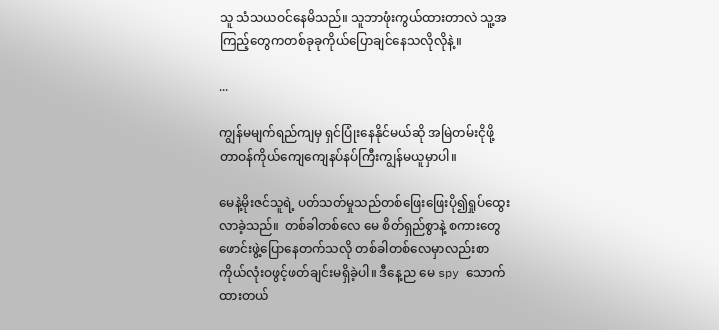သူ သံသယဝင်နေမိသည်။ သူဘာဖုံးကွယ်ထားတာလဲ သူ့အကြည့်တွေကတစ်ခုခုကိုယ်ပြောချင်နေသလိုလိုနဲ့။

...

ကျွန်မမျက်ရည်ကျမှ ရှင်ပြုံးနေနိုင်မယ်ဆို အမြဲတမ်းငိုဖို့တာဝန်ကိုယ်ကျေကျေနပ်နပ်ကြီးကျွန်မယူမှာပါ။

မေနဲ့မိုးဇင်သူရဲ့ ပတ်သတ်မှုသည်တစ်ဖြေးဖြေးပို၍ရှုပ်ထွေးလာခဲ့သည်။  တစ်ခါတစ်လေ မေ စိတ်ရှည်စွာနဲ့ စကားတွေဖောင်းဖွဲ့ပြောနေတက်သလို တစ်ခါတစ်လေမှာလည်းစာကိုယ်လုံးဝဖွင့်ဖတ်ချင်းမရှိခဲ့ပါ။ ဒီနေ့ည မေ spy သောက်ထားတယ်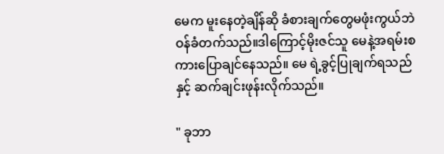မေက မူးနေတဲ့ချိန်ဆို ခံစားချက်တွေမဖုံးကွယ်ဘဲ ဝန်ခံတက်သည်။ဒါကြောင့်မိုးဇင်သူ မေနဲ့အရမ်းစကားပြောချင်နေသည်။ မေ ရဲ့ခွင့်ပြုချက်ရသည်နှင့် ဆက်ချင်းဖုန်းလိုက်သည်။

" ခုဘာ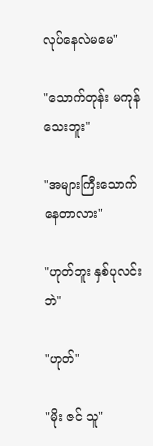လုပ်နေလဲမမေ"

"သောက်တုန်း မကုန်သေးဘူး"

"အများကြီးသောက်နေတာလား"

"ဟုတ်ဘူး နှစ်ပုလင်း ဘဲ"

"ဟုတ်"

"မိုး ဇင် သူ"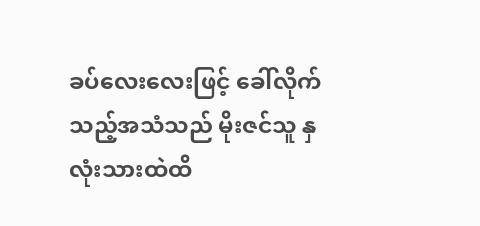ခပ်လေးလေးဖြင့် ခေါ်လိုက်သည့်အသံသည် မိုးဇင်သူ နှလုံးသားထဲထိ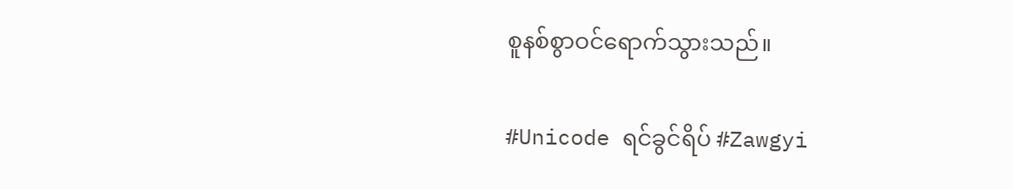စူနစ်စွာဝင်ရောက်သွားသည်။

#Unicode ရင်ခွင်ရိပ် #Zawgyi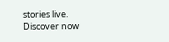stories live. Discover now